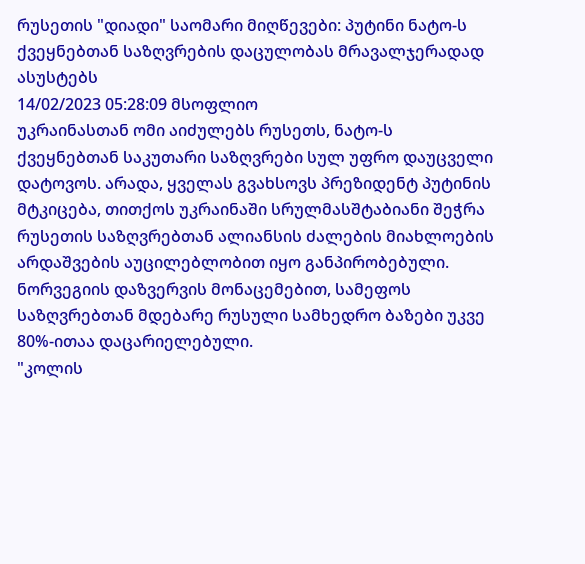რუსეთის "დიადი" საომარი მიღწევები: პუტინი ნატო-ს ქვეყნებთან საზღვრების დაცულობას მრავალჯერადად ასუსტებს
14/02/2023 05:28:09 მსოფლიო
უკრაინასთან ომი აიძულებს რუსეთს, ნატო-ს ქვეყნებთან საკუთარი საზღვრები სულ უფრო დაუცველი დატოვოს. არადა, ყველას გვახსოვს პრეზიდენტ პუტინის მტკიცება, თითქოს უკრაინაში სრულმასშტაბიანი შეჭრა რუსეთის საზღვრებთან ალიანსის ძალების მიახლოების არდაშვების აუცილებლობით იყო განპირობებული.
ნორვეგიის დაზვერვის მონაცემებით, სამეფოს საზღვრებთან მდებარე რუსული სამხედრო ბაზები უკვე 80%-ითაა დაცარიელებული.
"კოლის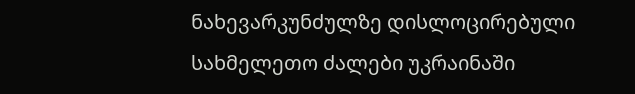ნახევარკუნძულზე დისლოცირებული სახმელეთო ძალები უკრაინაში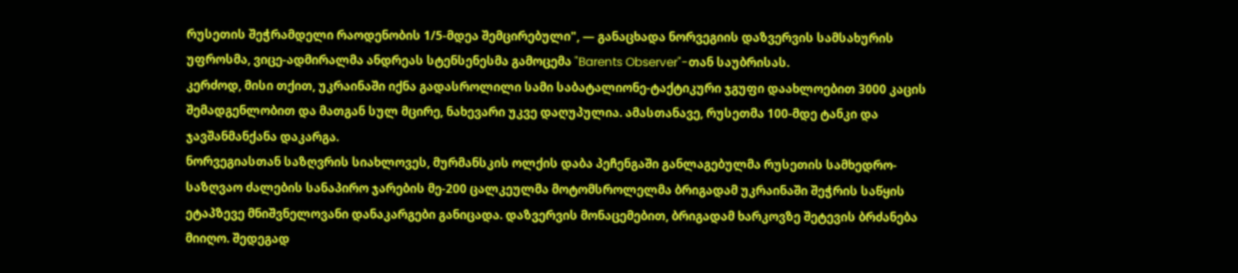რუსეთის შეჭრამდელი რაოდენობის 1/5-მდეა შემცირებული", — განაცხადა ნორვეგიის დაზვერვის სამსახურის უფროსმა, ვიცე-ადმირალმა ანდრეას სტენსენესმა გამოცემა "Barents Observer"-თან საუბრისას.
კერძოდ, მისი თქით, უკრაინაში იქნა გადასროლილი სამი საბატალიონე-ტაქტიკური ჯგუფი დაახლოებით 3000 კაცის შემადგენლობით და მათგან სულ მცირე, ნახევარი უკვე დაღუპულია. ამასთანავე, რუსეთმა 100-მდე ტანკი და ჯავშანმანქანა დაკარგა.
ნორვეგიასთან საზღვრის სიახლოვეს, მურმანსკის ოლქის დაბა პეჩენგაში განლაგებულმა რუსეთის სამხედრო-საზღვაო ძალების სანაპირო ჯარების მე-200 ცალკეულმა მოტომსროლელმა ბრიგადამ უკრაინაში შეჭრის საწყის ეტაპზევე მნიშვნელოვანი დანაკარგები განიცადა. დაზვერვის მონაცემებით, ბრიგადამ ხარკოვზე შეტევის ბრძანება მიიღო. შედეგად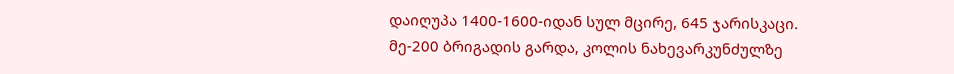დაიღუპა 1400-1600-იდან სულ მცირე, 645 ჯარისკაცი.
მე-200 ბრიგადის გარდა, კოლის ნახევარკუნძულზე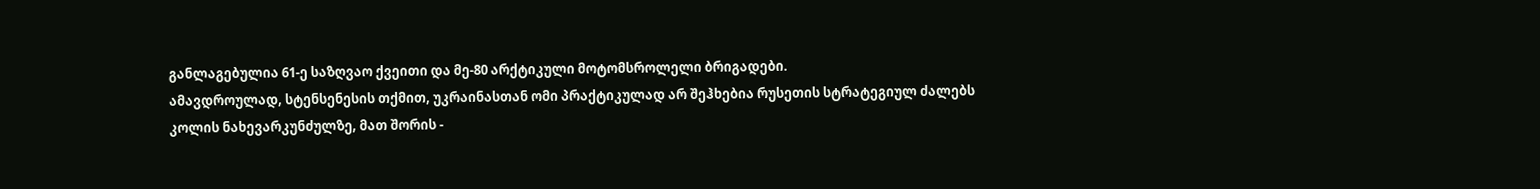განლაგებულია 61-ე საზღვაო ქვეითი და მე-80 არქტიკული მოტომსროლელი ბრიგადები.
ამავდროულად, სტენსენესის თქმით, უკრაინასთან ომი პრაქტიკულად არ შეჰხებია რუსეთის სტრატეგიულ ძალებს კოლის ნახევარკუნძულზე, მათ შორის -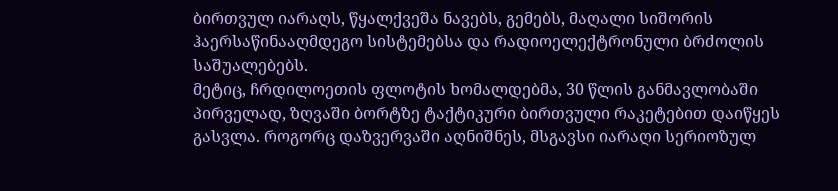ბირთვულ იარაღს, წყალქვეშა ნავებს, გემებს, მაღალი სიშორის ჰაერსაწინააღმდეგო სისტემებსა და რადიოელექტრონული ბრძოლის საშუალებებს.
მეტიც, ჩრდილოეთის ფლოტის ხომალდებმა, 30 წლის განმავლობაში პირველად, ზღვაში ბორტზე ტაქტიკური ბირთვული რაკეტებით დაიწყეს გასვლა. როგორც დაზვერვაში აღნიშნეს, მსგავსი იარაღი სერიოზულ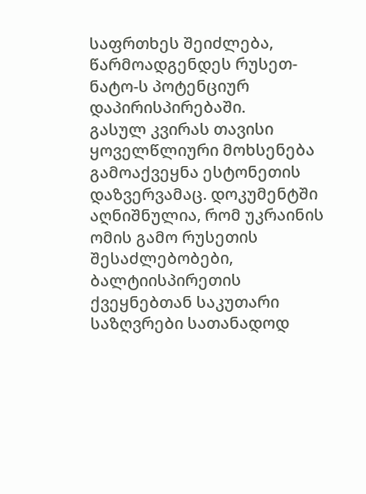საფრთხეს შეიძლება, წარმოადგენდეს რუსეთ-ნატო-ს პოტენციურ დაპირისპირებაში.
გასულ კვირას თავისი ყოველწლიური მოხსენება გამოაქვეყნა ესტონეთის დაზვერვამაც. დოკუმენტში აღნიშნულია, რომ უკრაინის ომის გამო რუსეთის შესაძლებობები, ბალტიისპირეთის ქვეყნებთან საკუთარი საზღვრები სათანადოდ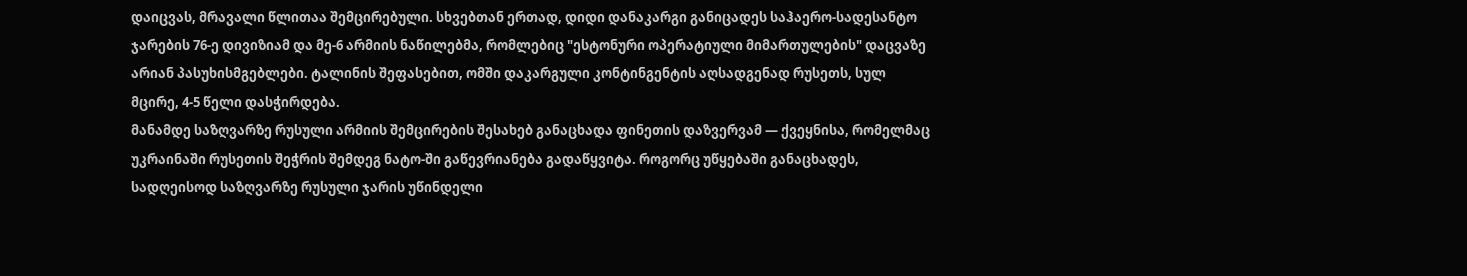დაიცვას, მრავალი წლითაა შემცირებული. სხვებთან ერთად, დიდი დანაკარგი განიცადეს საჰაერო-სადესანტო ჯარების 76-ე დივიზიამ და მე-6 არმიის ნაწილებმა, რომლებიც "ესტონური ოპერატიული მიმართულების" დაცვაზე არიან პასუხისმგებლები. ტალინის შეფასებით, ომში დაკარგული კონტინგენტის აღსადგენად რუსეთს, სულ მცირე, 4-5 წელი დასჭირდება.
მანამდე საზღვარზე რუსული არმიის შემცირების შესახებ განაცხადა ფინეთის დაზვერვამ — ქვეყნისა, რომელმაც უკრაინაში რუსეთის შეჭრის შემდეგ ნატო-ში გაწევრიანება გადაწყვიტა. როგორც უწყებაში განაცხადეს, სადღეისოდ საზღვარზე რუსული ჯარის უწინდელი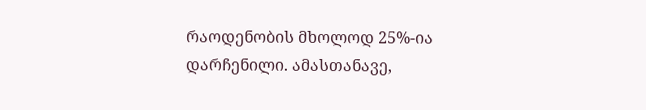რაოდენობის მხოლოდ 25%-ია დარჩენილი. ამასთანავე,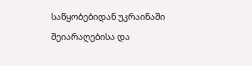საწყობებიდან უკრაინაში შეიარაღებისა და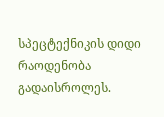სპეცტექნიკის დიდი რაოდენობა გადაისროლეს.